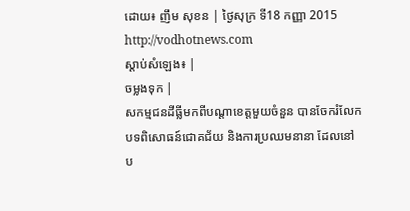ដោយ៖ ញឹម សុខន | ថ្ងៃសុក្រ ទី18 កញ្ញា 2015
http://vodhotnews.com
ស្តាប់សំឡេង៖ |
ចម្លងទុក |
សកម្មជនដីធ្លីមកពីបណ្តាខេត្តមួយចំនួន បានចែករំលែកបទពិសោធន៍ជោគជ័យ និងការប្រឈមនានា ដែលនៅប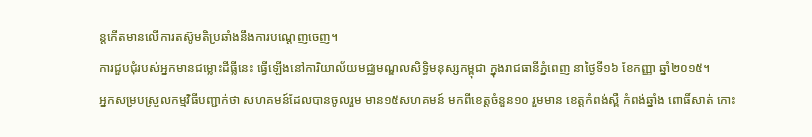ន្តកើតមានលើការតស៊ូមតិប្រឆាំងនឹងការបណ្តេញចេញ។
ការជួបជុំរបស់អ្នកមានជម្លោះដីធ្លីនេះ ធ្វើឡើងនៅការិយាល័យមជ្ឈមណ្ឌលសិទ្ធិមនុស្សកម្ពុជា ក្នុងរាជធានីភ្នំពេញ នាថ្ងៃទី១៦ ខែកញ្ញា ឆ្នាំ២០១៥។
អ្នកសម្របស្រួលកម្មវិធីបញ្ជាក់ថា សហគមន៍ដែលបានចូលរួម មាន១៥សហគមន៍ មកពីខេត្តចំនួន១០ រួមមាន ខេត្តកំពង់ស្ពឺ កំពង់ឆ្នាំង ពោធិ៍សាត់ កោះ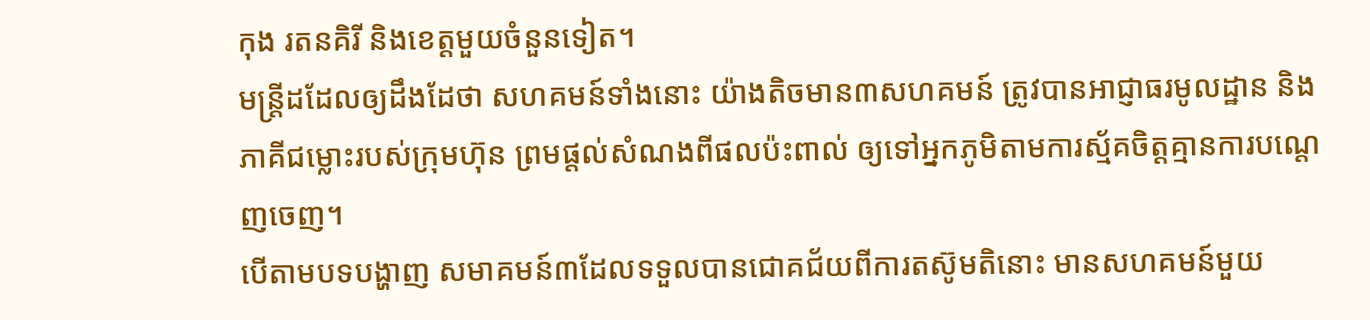កុង រតនគិរី និងខេត្តមួយចំនួនទៀត។
មន្ត្រីដដែលឲ្យដឹងដែថា សហគមន៍ទាំងនោះ យ៉ាងតិចមាន៣សហគមន៍ ត្រូវបានអាជ្ញាធរមូលដ្ឋាន និងភាគីជម្លោះរបស់ក្រុមហ៊ុន ព្រមផ្តល់សំណងពីផលប៉ះពាល់ ឲ្យទៅអ្នកភូមិតាមការស្ម័គចិត្តគ្មានការបណ្តេញចេញ។
បើតាមបទបង្ហាញ សមាគមន៍៣ដែលទទួលបានជោគជ័យពីការតស៊ូមតិនោះ មានសហគមន៍មួយ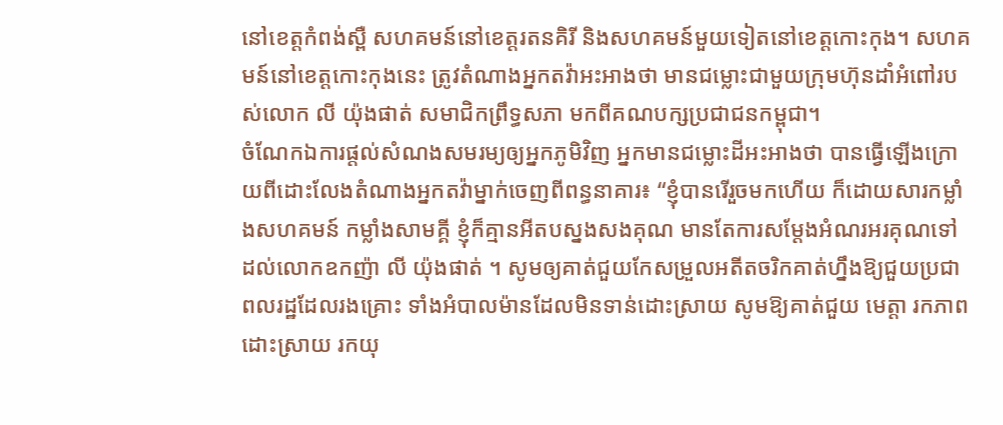នៅខេត្តកំពង់ស្ពឺ សហគមន៍នៅខេត្តរតនគិរី និងសហគមន៍មួយទៀតនៅខេត្តកោះកុង។ សហគមន៍នៅខេត្តកោះកុងនេះ ត្រូវតំណាងអ្នកតវ៉ាអះអាងថា មានជម្លោះជាមួយក្រុមហ៊ុនដាំអំពៅរបស់លោក លី យ៉ុងផាត់ សមាជិកព្រឹទ្ធសភា មកពីគណបក្សប្រជាជនកម្ពុជា។
ចំណែកឯការផ្តល់សំណងសមរម្យឲ្យអ្នកភូមិវិញ អ្នកមានជម្លោះដីអះអាងថា បានធ្វើឡើងក្រោយពីដោះលែងតំណាងអ្នកតវ៉ាម្នាក់ចេញពីពន្ធនាគារ៖ “ខ្ញុំបានរើរួចមកហើយ ក៏ដោយសារកម្លាំងសហគមន៍ កម្លាំងសាមគ្គី ខ្ញុំក៏គ្មានអីតបស្នងសងគុណ មានតែការសម្តែងអំណរអរគុណទៅដល់លោកឧកញ៉ា លី យ៉ុងផាត់ ។ សូមឲ្យគាត់ជួយកែសម្រួលអតីតចរិកគាត់ហ្នឹងឱ្យជួយប្រជាពលរដ្ឋដែលរងគ្រោះ ទាំងអំបាលម៉ានដែលមិនទាន់ដោះស្រាយ សូមឱ្យគាត់ជួយ មេត្តា រកភាពដោះស្រាយ រកយុ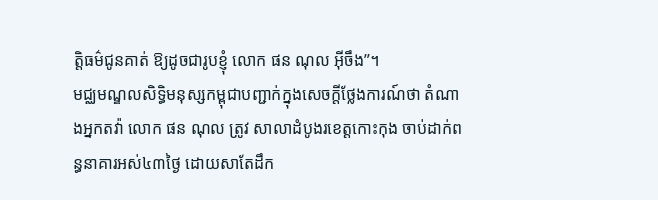ត្តិធម៌ជូនគាត់ ឱ្យដូចជារូបខ្ញុំ លោក ផន ណុល អ៊ីចឹង”។
មជ្ឈមណ្ឌលសិទ្ធិមនុស្សកម្ពុជាបញ្ជាក់ក្នុងសេចក្តីថ្លែងការណ៍ថា តំណាងអ្នកតវ៉ា លោក ផន ណុល ត្រូវ សាលាដំបូងរខេត្តកោះកុង ចាប់ដាក់ពន្ធនាគារអស់៤៣ថ្ងៃ ដោយសាតែដឹក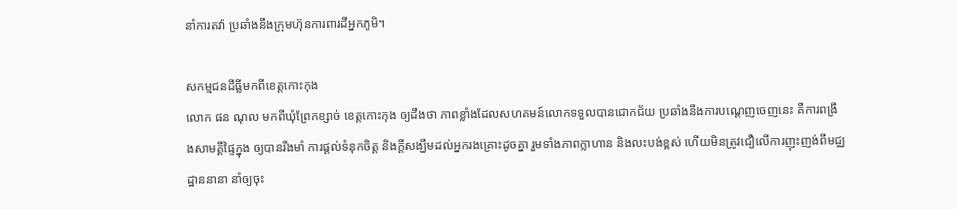នាំការតវ៉ា ប្រឆាំងនឹងក្រុមហ៊ុនការពារដីអ្នកភូមិ។

សកម្មជនដីធ្លីមកពីខេត្តកោះកុង
លោក ផន ណុល មកពីឃុំព្រែកខ្សាច់ ខេត្តកោះកុង ឲ្យដឹងថា ភាពខ្លាំងដែលសហគមន៍លោកទទួលបានជោកជ័យ ប្រឆាំងនឹងការបណ្តេញចេញនេះ គឺការពង្រឹងសាមគ្គីផ្ទៃក្នុង ឲ្យបានរឹងមាំ ការផ្តល់ទំនុកចិត្ត និងក្តីសង្ឃឹមដល់អ្នករងគ្រោះដូចគ្នា រួមទាំងភាពក្លាហាន និងលះបង់ខ្ពស់ ហើយមិនត្រូវជឿលើការញុះញង់ពីមជ្ឈដ្ឋាននានា នាំឲ្យចុះ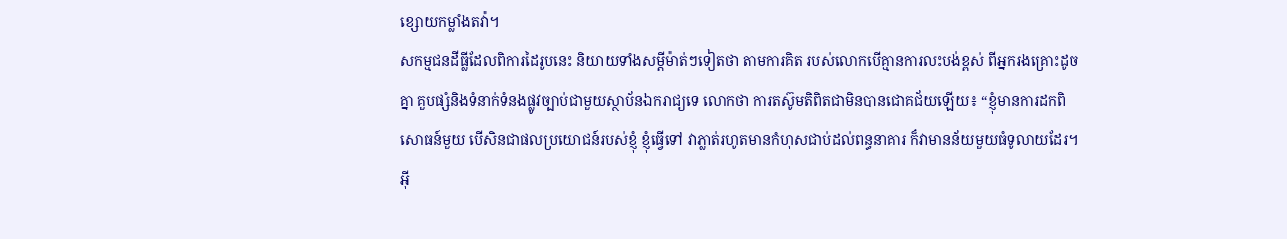ខ្សោយកម្លាំងតវ៉ា។
សកម្មជនដីធ្លីដែលពិការដៃរូបនេះ និយាយទាំងសម្តីម៉ាត់ៗទៀតថា តាមការគិត របស់លោកបើគ្មានការលះបង់ខ្ពស់ ពីអ្នករងគ្រោះដូចគ្នា គួបផ្សំនិងទំនាក់ទំនងផ្លូវច្បាប់ជាមួយស្ថាប័នឯករាជ្យទេ លោកថា ការតស៊ូមតិពិតជាមិនបានជោគជ័យឡើយ៖ “ខ្ញុំមានការដកពិសោធន៍មួយ បើសិនជាផលប្រយោជន៍របស់ខ្ញុំ ខ្ញុំធ្វើទៅ វាភ្លាត់រហូតមានកំហុសជាប់ដល់ពន្ធនាគារ ក៏វាមានន័យមួយធំទូលាយដែរ។ អ៊ី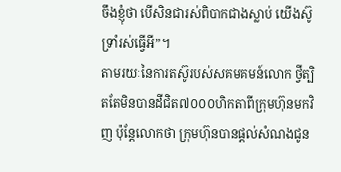ចឹងខ្ញុំថា បើសិនជារស់ពិបាកជាងស្លាប់ យើងស៊ូទ្រាំរស់ធ្វើអី”។
តាមរយៈនៃការតស៊ូរបស់សគមគមន៍លោក ថ្វីត្បិតតែមិនបានដីជិត៧០០០ហិកតាពីក្រុមហ៊ុនមកវិញ ប៉ុន្តែលោកថា ក្រុមហ៊ុនបានផ្តល់សំណងជូន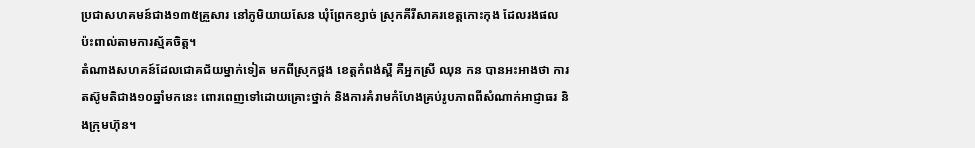ប្រជាសហគមន៍ជាង១៣៥គ្រួសារ នៅភូមិយាយសែន ឃុំព្រែកខ្សាច់ ស្រុកគីរីសាគរខេត្តកោះកុង ដែលរងផលប៉ះពាល់តាមការស្ម័គចិត្ត។
តំណាងសហគន៍ដែលជោគជ័យម្នាក់ទៀត មកពីស្រុកថ្ពង ខេត្តកំពង់ស្ពឺ គឺអ្នកស្រី ឈុន កន បានអះអាងថា ការតស៊ូមតិជាង១០ឆ្នាំមកនេះ ពោរពេញទៅដោយគ្រោះថ្នាក់ និងការគំរាមកំហែងគ្រប់រូបភាពពីសំណាក់អាជ្ញាធរ និងក្រុមហ៊ុន។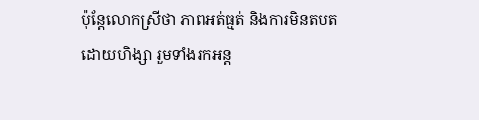ប៉ុន្តែលោកស្រីថា ភាពអត់ធ្មត់ និងការមិនតបតដោយហិង្សា រួមទាំងរកអន្ត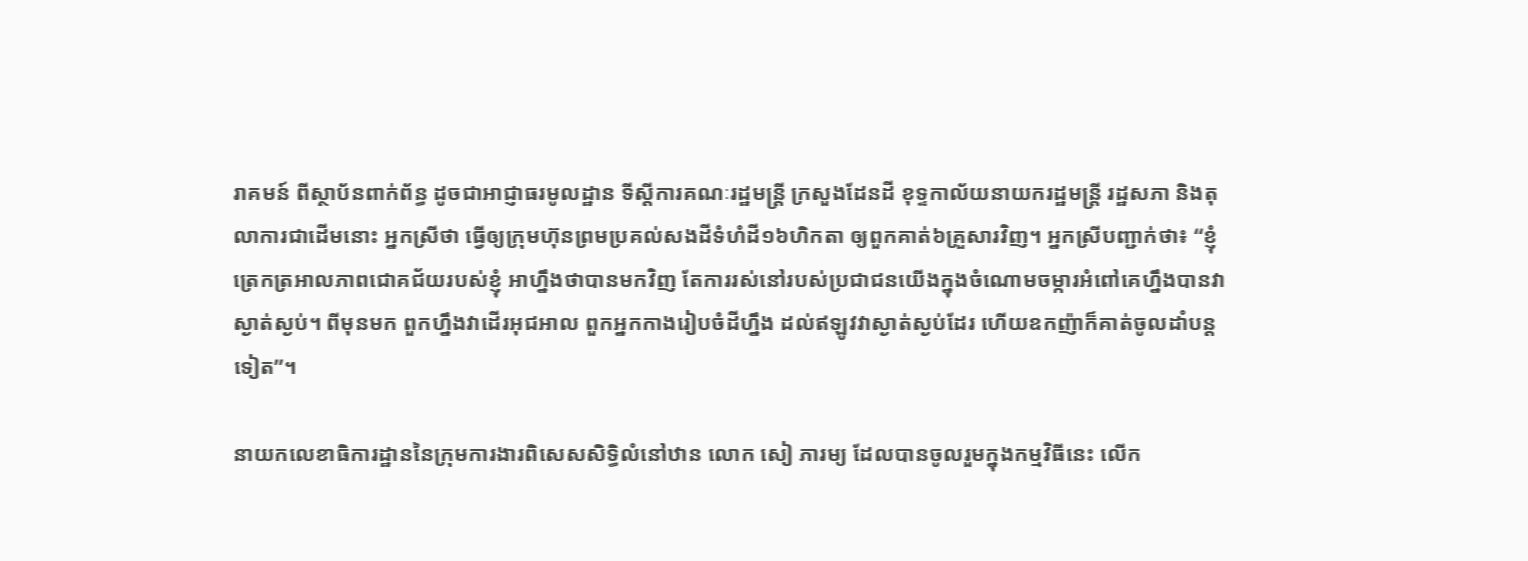រាគមន៍ ពីស្ថាប័នពាក់ព័ន្ធ ដូចជាអាជ្ញាធរមូលដ្ឋាន ទីស្តីការគណៈរដ្ឋមន្ត្រី ក្រសួងដែនដី ខុទ្ទកាល័យនាយករដ្ឋមន្ត្រី រដ្ឋសភា និងតុលាការជាដើមនោះ អ្នកស្រីថា ធ្វើឲ្យក្រុមហ៊ុនព្រមប្រគល់សងដីទំហំដី១៦ហិកតា ឲ្យពួកគាត់៦គ្រួសារវិញ។ អ្នកស្រីបញ្ជាក់ថា៖ “ខ្ញុំត្រេកត្រអាលភាពជោគជ័យរបស់ខ្ញុំ អាហ្នឹងថាបានមកវិញ តែការរស់នៅរបស់ប្រជាជនយើងក្នុងចំណោមចម្ការអំពៅគេហ្នឹងបានវាស្ងាត់ស្ងប់។ ពីមុនមក ពួកហ្នឹងវាដើរអុជអាល ពួកអ្នកកាងរៀបចំដីហ្នឹង ដល់ឥឡូវវាស្ងាត់ស្ងប់ដែរ ហើយឧកញ៉ាក៏គាត់ចូលដាំបន្តទៀត”។

នាយកលេខាធិការដ្ឋាននៃក្រុមការងារពិសេសសិទ្ធិលំនៅឋាន លោក សៀ ភារម្យ ដែលបានចូលរួមក្នុងកម្មវិធីនេះ លើក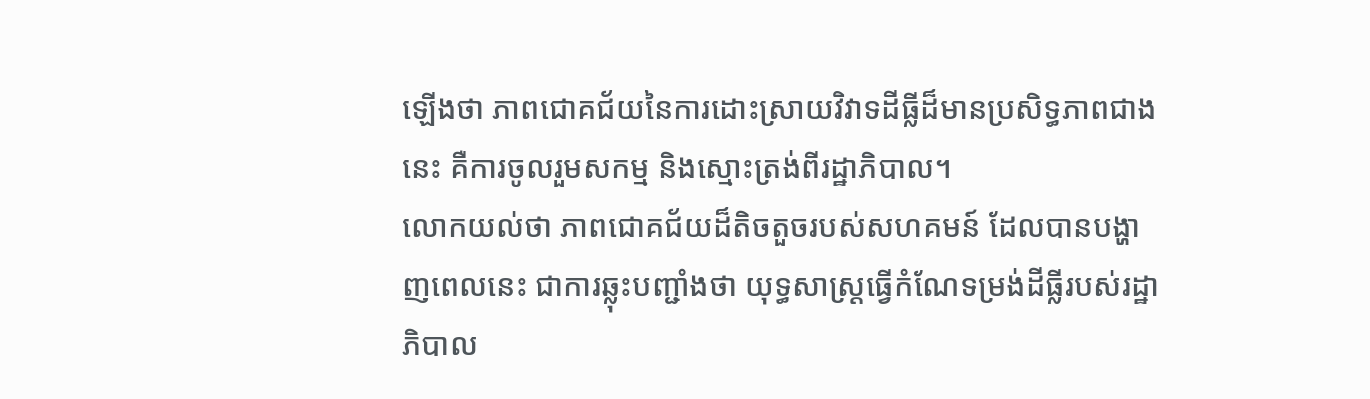ឡើងថា ភាពជោគជ័យនៃការដោះស្រាយវិវាទដីធ្លីដ៏មានប្រសិទ្ធភាពជាងនេះ គឺការចូលរួមសកម្ម និងស្មោះត្រង់ពីរដ្ឋាភិបាល។
លោកយល់ថា ភាពជោគជ័យដ៏តិចតួចរបស់សហគមន៍ ដែលបានបង្ហាញពេលនេះ ជាការឆ្លុះបញ្ជាំងថា យុទ្ធសាស្ត្រធ្វើកំណែទម្រង់ដីធ្លីរបស់រដ្ឋាភិបាល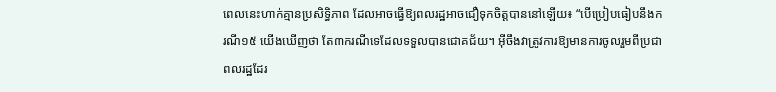ពេលនេះហាក់គ្មានប្រសិទ្ធិភាព ដែលអាចធ្វើឱ្យពលរដ្ឋអាចជឿទុកចិត្តបាននៅឡើយ៖ “បើប្រៀបធៀបនឹងករណី១៥ យើងឃើញថា តែ៣ករណីទេដែលទទួលបានជោគជ័យ។ អ៊ីចឹងវាត្រូវការឱ្យមានការចូលរួមពីប្រជាពលរដ្ឋដែរ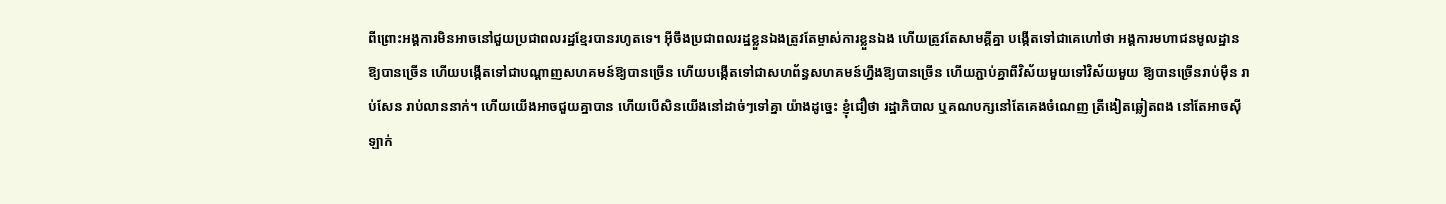ពីព្រោះអង្គការមិនអាចនៅជួយប្រជាពលរដ្ឋខ្មែរបានរហូតទេ។ អ៊ីចឹងប្រជាពលរដ្ឋខ្លួនឯងត្រូវតែម្ចាស់ការខ្លួនឯង ហើយត្រូវតែសាមគ្គីគ្នា បង្កើតទៅជាគេហៅថា អង្គការមហាជនមូលដ្ឋាន ឱ្យបានច្រើន ហើយបង្កើតទៅជាបណ្តាញសហគមន៍ឱ្យបានច្រើន ហើយបង្កើតទៅជាសហព័ន្ធសហគមន៍ហ្នឹងឱ្យបានច្រើន ហើយភ្ជាប់គ្នាពីវិស័យមួយទៅវិស័យមួយ ឱ្យបានច្រើនរាប់ម៉ឺន រាប់សែន រាប់លាននាក់។ ហើយយើងអាចជួយគ្នាបាន ហើយបើសិនយើងនៅដាច់ៗទៅគ្នា យ៉ាងដូច្នេះ ខ្ញុំជឿថា រដ្ឋាភិបាល ឬគណបក្សនៅតែគេងចំណេញ ត្រីងៀតឆ្លៀតពង នៅតែអាចស៊ីឡាក់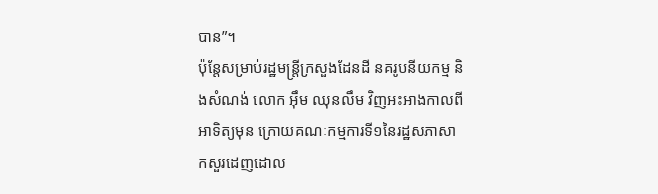បាន”។
ប៉ុន្តែសម្រាប់រដ្ឋមន្ត្រីក្រសួងដែនដី នគរូបនីយកម្ម និងសំណង់ លោក អ៊ឹម ឈុនលឹម វិញអះអាងកាលពីអាទិត្យមុន ក្រោយគណៈកម្មការទី១នៃរដ្ឋសភាសាកសួរដេញដោល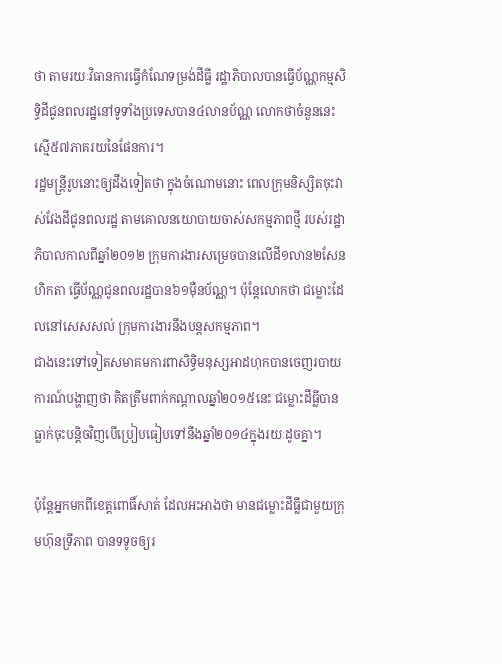ថា តាមរយៈវិធានការធ្វើកំណែទម្រង់ដីធ្លី រដ្ឋាភិបាលបានធ្វើប័ណ្ណកម្មសិទ្ធិដីជូនពលរដ្ឋនៅទូទាំងប្រទេសបាន៤លានប័ណ្ណ លោកថាចំនួននេះស្មើ៥៧ភាគរយនៃផែនការ។
រដ្ឋមន្ត្រីរូបនោះឲ្យដឹងទៀតថា ក្នុងចំណោមនោះ ពេលក្រុមនិស្សិតចុះវាស់វែងដីជូនពលរដ្ឋ តាមគោលនយោបាយចាស់សកម្មភាពថ្មី របស់រដ្ឋាភិបាលកាលពីឆ្នាំ២០១២ ក្រុមការងារសម្រេចបានលើដី១លាន២សែនហិកតា ធ្វើប័ណ្ណជូនពលរដ្ឋបាន៦១ម៉ឺនប័ណ្ណ។ ប៉ុន្តែលោកថា ជម្លោះដែលនៅសេសសល់ ក្រុមការងារនឹងបន្តសកម្មភាព។
ជាងនេះទៅទៀតសមាគមការពាសិទ្ធិមនុស្សអាដហុកបានចេញរបាយការណ៍បង្ហាញថា គិតត្រឹមពាក់កណ្តាលឆ្នាំ២០១៥នេះ ជម្លោះដីធ្លីបានធ្លាក់ចុះបន្តិចវិញបើប្រៀបធៀបទៅនឹងឆ្នាំ២០១៤ក្នុងរយៈដូចគ្នា។

ប៉ុន្តែអ្នកមកពីខេត្តពោធិ៍សាត់ ដែលអះអាងថា មានជម្លោះដីធ្លីជាមួយក្រុមហ៊ុនទ្រីភាព បានទទូចឲ្យរ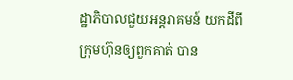ដ្ឋាភិបាលជួយអន្តរាគមន៍ យកដីពីក្រុមហ៊ុនឲ្យពួកគាត់ បាន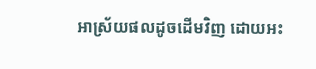អាស្រ័យផលដូចដើមវិញ ដោយអះ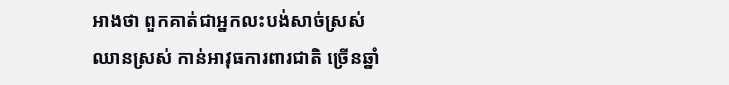អាងថា ពួកគាត់ជាអ្នកលះបង់សាច់ស្រស់ឈានស្រស់ កាន់អាវុធការពារជាតិ ច្រើនឆ្នាំ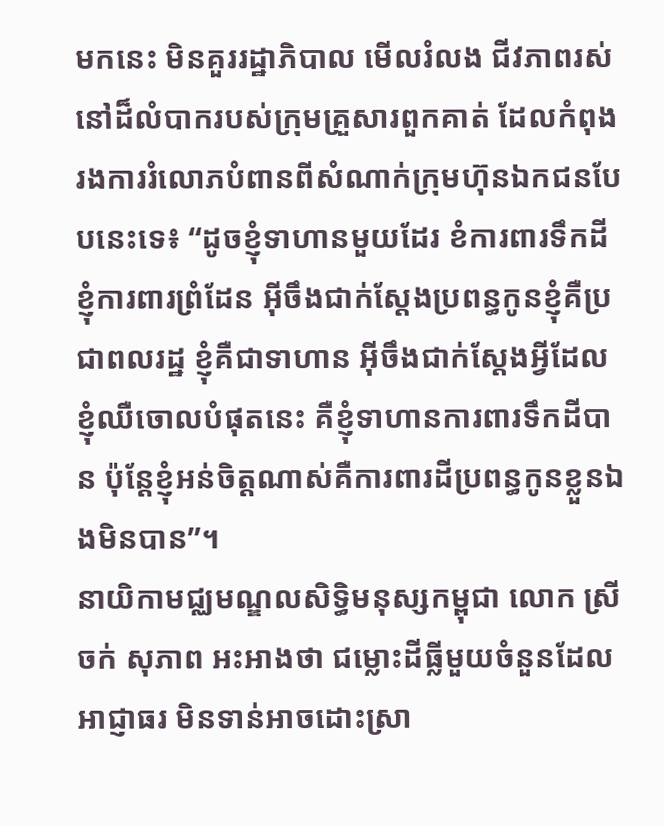មកនេះ មិនគួររដ្ឋាភិបាល មើលរំលង ជីវភាពរស់នៅដ៏លំបាករបស់ក្រុមគ្រួសារពួកគាត់ ដែលកំពុងរងការរំលោភបំពានពីសំណាក់ក្រុមហ៊ុនឯកជនបែបនេះទេ៖ “ដូចខ្ញុំទាហានមួយដែរ ខំការពារទឹកដី ខ្ញុំការពារព្រំដែន អ៊ីចឹងជាក់ស្តែងប្រពន្ធកូនខ្ញុំគឺប្រជាពលរដ្ឋ ខ្ញុំគឺជាទាហាន អ៊ីចឹងជាក់ស្តែងអ្វីដែលខ្ញុំឈឺចោលបំផុតនេះ គឺខ្ញុំទាហានការពារទឹកដីបាន ប៉ុន្តែខ្ញុំអន់ចិត្តណាស់គឺការពារដីប្រពន្ធកូនខ្លួនឯងមិនបាន”។
នាយិកាមជ្ឈមណ្ឌលសិទ្ធិមនុស្សកម្ពុជា លោក ស្រី ចក់ សុភាព អះអាងថា ជម្លោះដីធ្លីមួយចំនួនដែលអាជ្ញាធរ មិនទាន់អាចដោះស្រា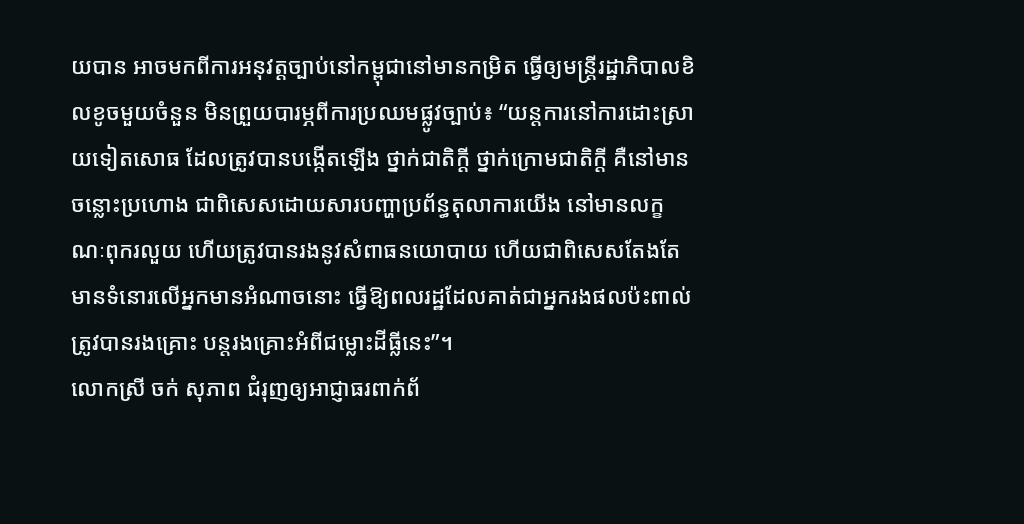យបាន អាចមកពីការអនុវត្តច្បាប់នៅកម្ពុជានៅមានកម្រិត ធ្វើឲ្យមន្ត្រីរដ្ឋាភិបាលខិលខូចមួយចំនួន មិនព្រួយបារម្ភពីការប្រឈមផ្លូវច្បាប់៖ “យន្តការនៅការដោះស្រាយទៀតសោធ ដែលត្រូវបានបង្កើតឡើង ថ្នាក់ជាតិក្តី ថ្នាក់ក្រោមជាតិក្តី គឺនៅមានចន្លោះប្រហោង ជាពិសេសដោយសារបញ្ហាប្រព័ន្ធតុលាការយើង នៅមានលក្ខណៈពុករលួយ ហើយត្រូវបានរងនូវសំពាធនយោបាយ ហើយជាពិសេសតែងតែមានទំនោរលើអ្នកមានអំណាចនោះ ធ្វើឱ្យពលរដ្ឋដែលគាត់ជាអ្នករងផលប៉ះពាល់ ត្រូវបានរងគ្រោះ បន្តរងគ្រោះអំពីជម្លោះដីធ្លីនេះ”។
លោកស្រី ចក់ សុភាព ជំរុញឲ្យអាជ្ញាធរពាក់ព័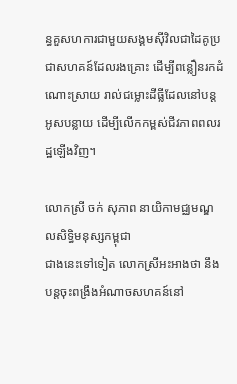ន្ធគួសហការជាមួយសង្គមស៊ីវិលជាដៃគូប្រជាសហគន៍ដែលរងគ្រោះ ដើម្បីពន្លឿនរកដំណោះស្រាយ រាល់ជម្លោះដីធ្លីដែលនៅបន្តអូសបន្លាយ ដើម្បីលើកកម្ពស់ជីវភាពពលរដ្ឋឡើងវិញ។

លោកស្រី ចក់ សុភាព នាយិកាមជ្ឈមណ្ឌលសិទ្ធិមនុស្សកម្ពុជា
ជាងនេះទៅទៀត លោកស្រីអះអាងថា នឹងបន្តចុះពង្រឹងអំណាចសហគន៍នៅ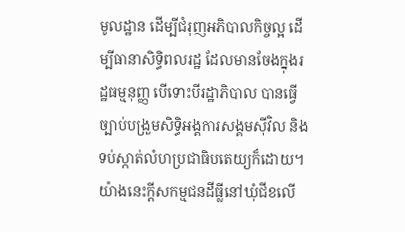មូលដ្ឋាន ដើម្បីជំរុញអភិបាលកិច្ចល្អ ដើម្បីធានាសិទ្ធិពលរដ្ឋ ដែលមានចែងក្នុងរដ្ឋធម្មនុញ្ញ បើទោះបីរដ្ឋាភិបាល បានធ្វើច្បាប់បង្រួមសិទ្ធិអង្គការសង្គមស៊ីវិល និងទប់ស្កាត់លំហប្រជាធិបតេយ្យក៏ដោយ។
យ៉ាងនេះក្តីសកម្មជនដីធ្លីនៅឃុំជីខលើ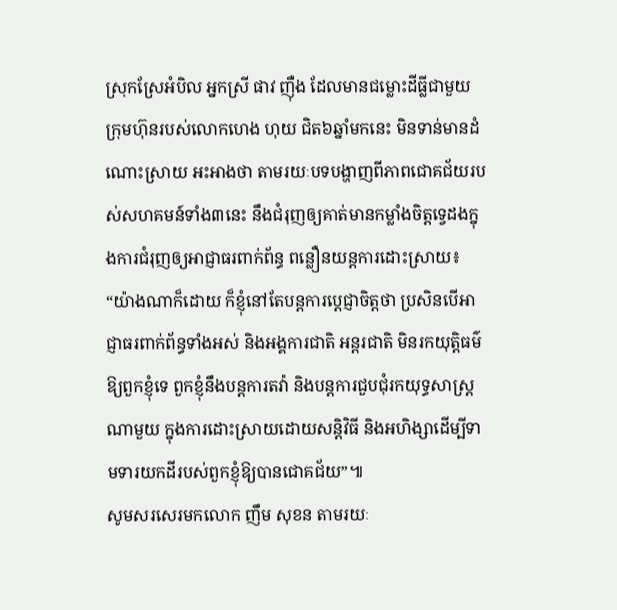ស្រុកស្រែអំបិល អ្នកស្រី ផាវ ញ៉ឺង ដែលមានជម្លោះដីធ្លីជាមួយក្រុមហ៊ុនរបស់លោកហេង ហុយ ជិត៦ឆ្នាំមកនេះ មិនទាន់មានដំណោះស្រាយ អះអាងថា តាមរយៈបទបង្ហាញពីភាពជោគជ័យរបស់សហគមន៍ទាំង៣នេះ នឹងជំរុញឲ្យគាត់មានកម្លាំងចិត្តទ្វេដងក្នុងការជំរុញឲ្យអាជ្ញាធរពាក់ព័ន្ធ ពន្លឿនយន្តការដោះស្រាយ៖ “យ៉ាងណាក៏ដោយ ក៏ខ្ញុំនៅតែបន្តការប្តេជ្ញាចិត្តថា ប្រសិនបើអាជ្ញាធរពាក់ព័ន្ធទាំងអស់ និងអង្គការជាតិ អន្តរជាតិ មិនរកយុត្តិធម៌ឱ្យពួកខ្ញុំទេ ពួកខ្ញុំនឹងបន្តការតវ៉ា និងបន្តការជួបជុំរកយុទ្ធសាស្ត្រណាមួយ ក្នុងការដោះស្រាយដោយសន្តិវិធី និងអហិង្សាដើម្បីទាមទារយកដីរបស់ពួកខ្ញុំឱ្យបានជោគជ័យ”៕
សូមសរសេរមកលោក ញឹម សុខន តាមរយៈ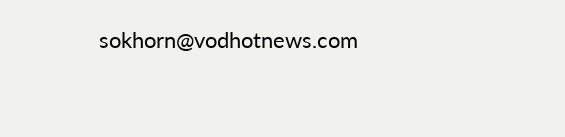sokhorn@vodhotnews.com